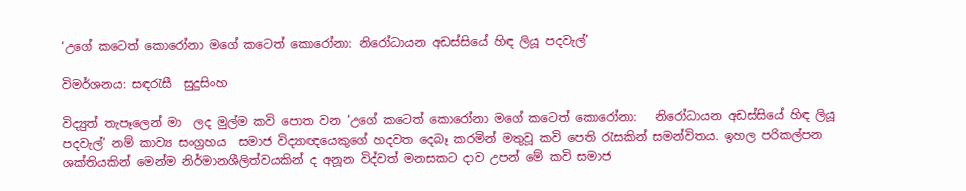‘උගේ කටෙත් කොරෝනා මගේ කටෙත් කොරෝනා: නිරෝධායන අඩස්සියේ හිඳ ලියූ පදවැල්’

විමර්ශනය: සඳරැසී  සුදුසිංහ

විද්‍යුත් තැපෑලෙන් මා  ලද මුල්ම කවි පොත වන ‘උගේ කටෙත් කොරෝනා මගේ කටෙත් කොරෝනා:   නිරෝධායන අඩස්සියේ හිඳ ලියූ පදවැල්’ නම් කාව්‍ය සංග්‍රහය  සමාජ විද්‍යාඥයෙකුගේ හදවත දෙබෑ කරමින් මතුවූ කවි පෙති රැසකින් සමන්විතය. ඉහල පරිකල්පන ශක්තියකින් මෙන්ම නිර්මානශීලිත්වයකින් ද අනූන විද්වත් මනසකට දාව උපන් මේ කවි සමාජ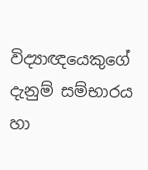විද්‍යාඥයෙකුගේ දැනුම් සම්භාරය හා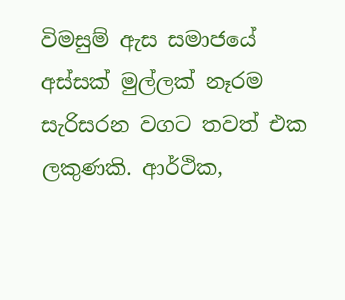විමසුම් ඇස සමාජයේ අස්සක් මුල්ලක් නෑරම සැරිසරන වගට තවත් එක ලකුණකි. ආර්ථික,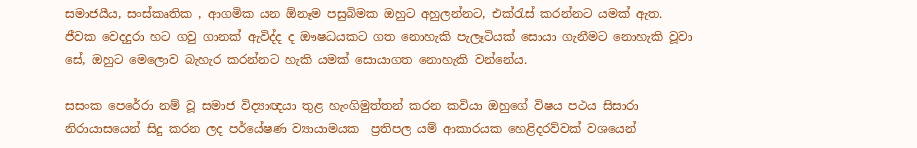සමාජයීය, සංස්කෘතික , ආගමික යන ඕනෑම පසුබිමක ඔහුට අහුලන්නට, එක්රැස් කරන්නට යමක් ඇත. ජීවක වෙදදුරා හට ගවු ගානක් ඇවිද්ද ද ඖෂධයකට ගත නොහැකි පැලෑටියක් සොයා ගැනීමට නොහැකි වූවා සේ, ඔහුට මෙලොව බැහැර කරන්නට හැකි යමක් සොයාගත නොහැකි වන්නේය.

සසංක පෙරේරා නම් වූ සමාජ විද්‍යාඥයා තුළ හැංගිමුත්තන් කරන කවියා ඔහුගේ විෂය පථය සිසාරා නිරායාසයෙන් සිදු කරන ලද පර්යේෂණ ව්‍යායාමයක  ප්‍රතිපල යම් ආකාරයක හෙළිදරව්වක් වශයෙන්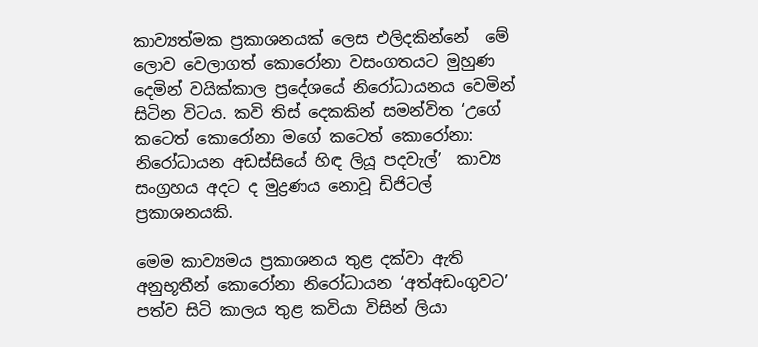කාව්‍යත්මක ප්‍රකාශනයක් ලෙස එලිදකින්නේ  මේ ලොව වෙලාගත් කොරෝනා වසංගතයට මුහුණ දෙමින් වයික්කාල ප්‍රදේශයේ නිරෝධායනය වෙමින් සිටින විටය. කවි තිස් දෙකකින් සමන්විත ‘උගේ කටෙත් කොරෝනා මගේ කටෙත් කොරෝනා: නිරෝධායන අඩස්සියේ හිඳ ලියූ පදවැල්’  කාව්‍ය සංග්‍රහය අදට ද මුද්‍රණය නොවූ ඩිජිටල් ප්‍රකාශනයකි.

මෙම කාව්‍යමය ප්‍රකාශනය තුළ දක්වා ඇති අනුභූතීන් කොරෝනා නිරෝධායන ‘අත්අඩංගුවට’ පත්ව සිටි කාලය තුළ කවියා විසින් ලියා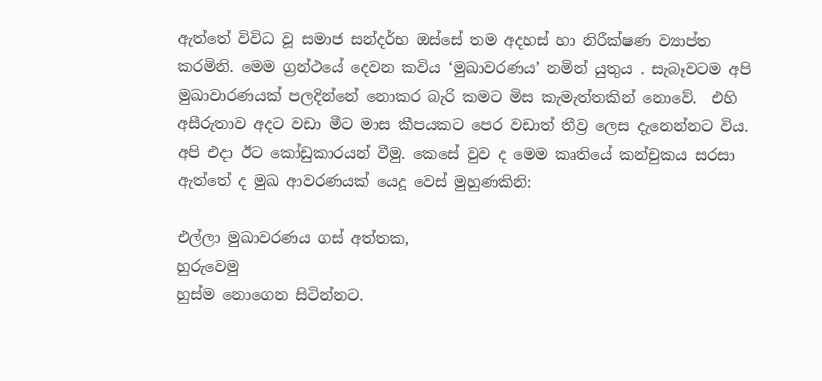ඇත්තේ විවිධ වූ සමාජ සන්දර්භ ඔස්සේ තම අදහස් හා නිරීක්ෂණ ව්‍යාප්ත කරමිනි. මෙම ග්‍රන්ථයේ දෙවන කවිය ‘මුඛාවරණය’ නමින් යුතුය . සැබෑවටම අපි මුඛාවාරණයක් පලදින්නේ නොකර බැරි කමට මිස කැමැත්තකින් නොවේ.  එහි අසීරුතාව අදට වඩා මීට මාස කීපයකට පෙර වඩාත් තීව්‍ර ලෙස දැනෙන්නට විය. අපි එදා ඊට කෝඩුකාරයන් වීමු. කෙසේ වුව ද මෙම කෘතියේ කන්චුකය සරසා ඇත්තේ ද මුඛ ආවරණයක් යෙදූ වෙස් මුහුණකිනි:

එල්ලා මුඛාවරණය ගස් අත්තක,
හුරුවෙමු
හුස්ම නොගෙන සිටින්නට.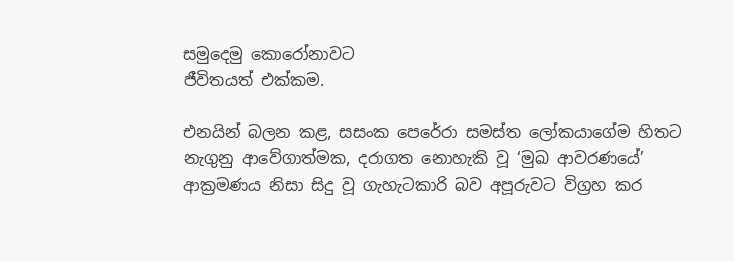සමුදෙමු කොරෝනාවට
ජීවිතයත් එක්කම.

එනයින් බලන කළ, සසංක පෙරේරා සමස්ත ලෝකයාගේම හිතට නැගුනු ආවේගාත්මක, දරාගත නොහැකි වූ ‘මුඛ ආවරණයේ’ ආක්‍රමණය නිසා සිදු වූ ගැහැටකාරි බව අපූරුවට විග්‍රහ කර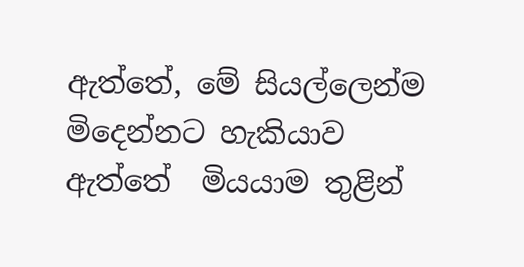ඇත්තේ, මේ සියල්ලෙන්ම මිදෙන්නට හැකියාව ඇත්තේ  මියයාම තුළින්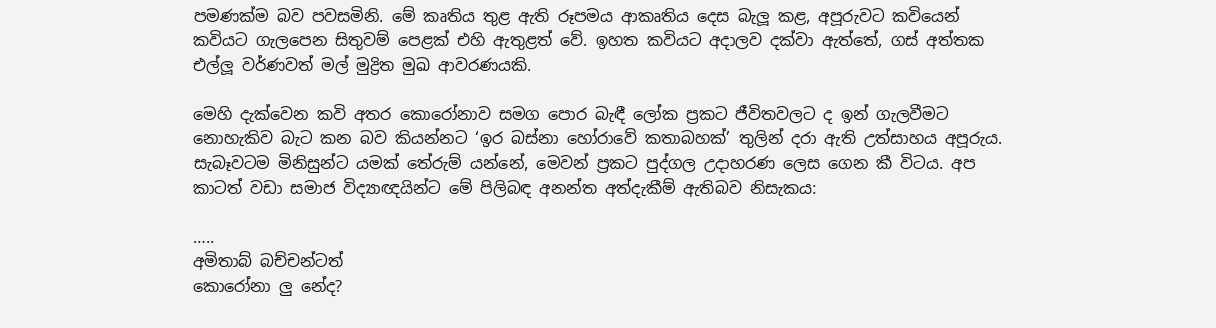පමණක්ම බව පවසමිනි. මේ කෘතිය තුළ ඇති රූපමය ආකෘතිය දෙස බැලූ කළ, අපූරුවට කවියෙන් කවියට ගැලපෙන සිතුවම් පෙළක් එහි ඇතුළත් වේ. ඉහත කවියට අදාලව දක්වා ඇත්තේ, ගස් අත්තක එල්ලූ වර්ණවත් මල් මුද්‍රිත මුඛ ආවරණයකි.

මෙහි දැක්වෙන කවි අතර කොරෝනාව සමග පොර බැඳී ලෝක ප්‍රකට ජීවිතවලට ද ඉන් ගැලවීමට නොහැකිව බැට කන බව කියන්නට ‘ඉර බස්නා හෝරාවේ කතාබහක්’ තුලින් දරා ඇති උත්සාහය අපූරුය. සැබෑවටම මිනිසුන්ට යමක් තේරුම් යන්නේ, මෙවන් ප්‍රකට පුද්ගල උදාහරණ ලෙස ගෙන කී විටය. අප කාටත් වඩා සමාජ විද්‍යාඥයින්ට මේ පිලිබඳ අනන්ත අත්දැකීම් ඇතිබව නිසැකය:

…..
අමිතාබ් බච්චන්ටත්
කොරෝනා ලු නේද?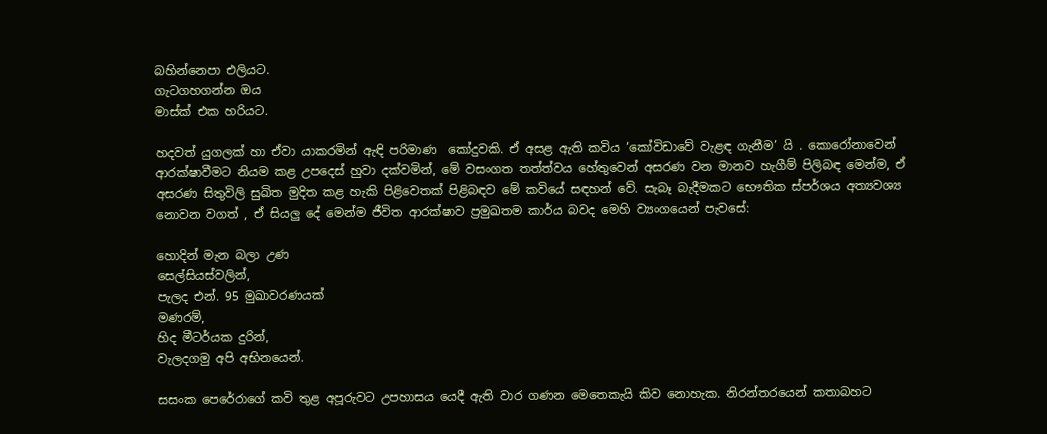බහින්නෙපා එලියට.
ගැටගහගන්න ඔය
මාස්ක් එක හරියට.

හදවත් යුගලක් හා ඒවා යාකරමින් ඇඳි පරිමාණ  කෝදුවකි. ඒ අසළ ඇති කවිය ‘කෝවිඩාවේ වැළඳ ගැනීම’ යි . කොරෝනාවෙන් ආරක්ෂාවීමට නියම කළ උපදෙස් හුවා දක්වමින්, මේ වසංගත තත්ත්වය හේතුවෙන් අසරණ වන මානව හැගීම් පිලිබඳ මෙන්ම, ඒ අසරණ සිතුවිලි සුඛිත මුදිත කළ හැකි පිළිවෙතක් පිළිබඳව මේ කවියේ සඳහන් වේ. සැබෑ බැදීමකට භෞතික ස්පර්ශය අත්‍යවශ්‍ය නොවන වගත් , ඒ සියලු දේ මෙන්ම ජීවිත ආරක්ෂාව ප්‍රමුඛතම කාර්ය බවද මෙහි ව්‍යංගයෙන් පැවසේ:

හොදින් මැන බලා උණ
සෙල්සියස්වලින්,
පැලද එන්. 95 මුඛාවරණයක්
මණරම්,
හිද මීටර්යක දුරින්,
වැලදගමු අපි අභිනයෙන්.

සසංක පෙරේරාගේ කවි තුළ අපූරුවට උපහාසය යෙදී ඇති වාර ගණන මෙතෙකැයි කිව නොහැක. නිරන්තරයෙන් කතාබහට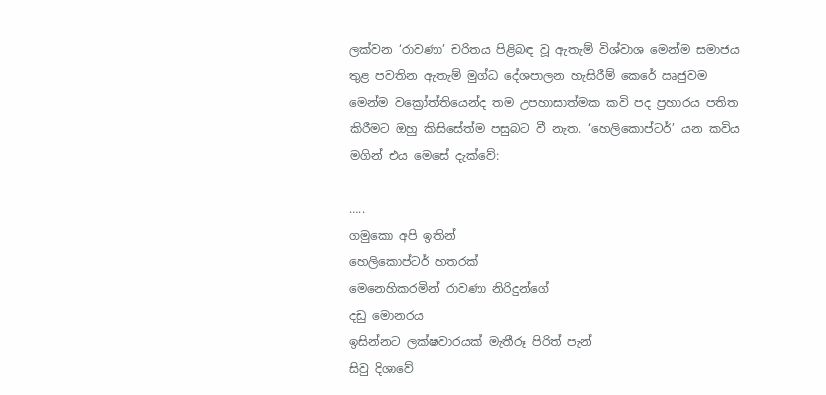ලක්වන ‘රාවණා’ චරිතය පිළිබඳ වූ ඇතැම් විශ්වාශ මෙන්ම සමාජය තුළ පවතින ඇතැම් මුග්ධ දේශපාලන හැසිරීම් කෙරේ ඍජුවම මෙන්ම වක්‍රෝත්තියෙන්ද තම උපහාසාත්මක කවි පද ප්‍රහාරය පතිත කිරීමට ඔහු කිසිසේත්ම පසුබට වී නැත. ‘හෙලිකොප්ටර්’ යන කවිය මගින් එය මෙසේ දැක්වේ:

…..
ගමුකො අපි ඉතින්
හෙලිකොප්ටර් හතරක්
මෙනෙහිකරමින් රාවණා නිරිදුන්ගේ
දඩු මොනරය
ඉසින්නට ලක්ෂවාරයක් මැතීරූ පිරිත් පැන්
සිවු දිශාවේ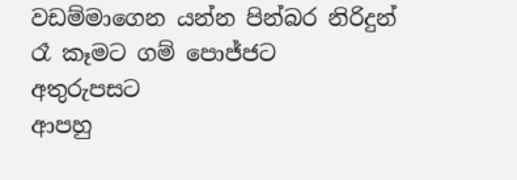වඩම්මාගෙන යන්න පින්බර නිරිදුන්
රෑ කෑමට ගම් පොජ්ජට
අතුරුපසට
ආපහු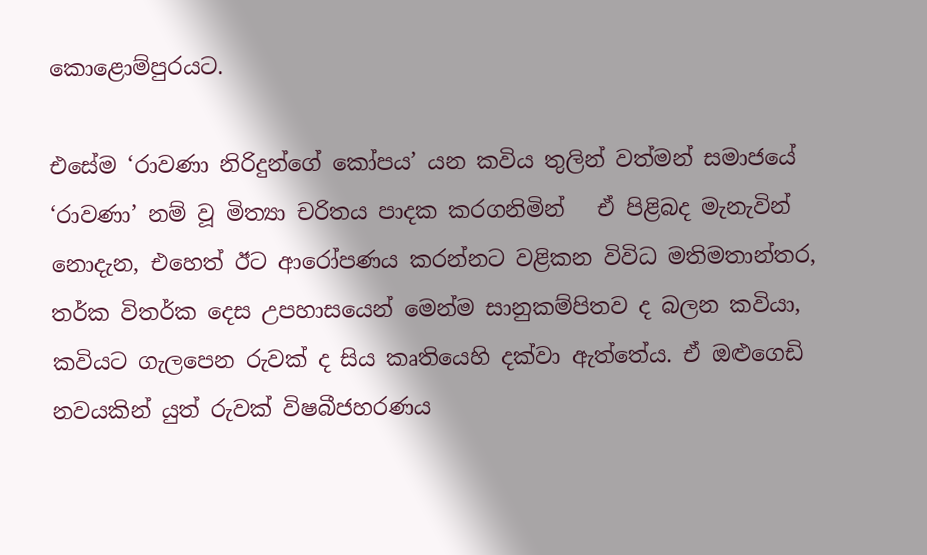කොළොම්පුරයට.

එසේම ‘රාවණා නිරිදුන්ගේ කෝපය’ යන කවිය තුලින් වත්මන් සමාජයේ  ‘රාවණා’ නම් වූ මිත්‍යා චරිතය පාදක කරගනිමින්   ඒ පිළිබද මැනැවින් නොදැන, එහෙත් ඊට ආරෝපණය කරන්නට වළිකන විවිධ මතිමතාන්තර, තර්ක විතර්ක දෙස උපහාසයෙන් මෙන්ම සානුකම්පිතව ද බලන කවියා, කවියට ගැලපෙන රුවක් ද සිය කෘතියෙහි දක්වා ඇත්තේය. ඒ ඔළුගෙඩි නවයකින් යුත් රුවක් විෂබීජහරණය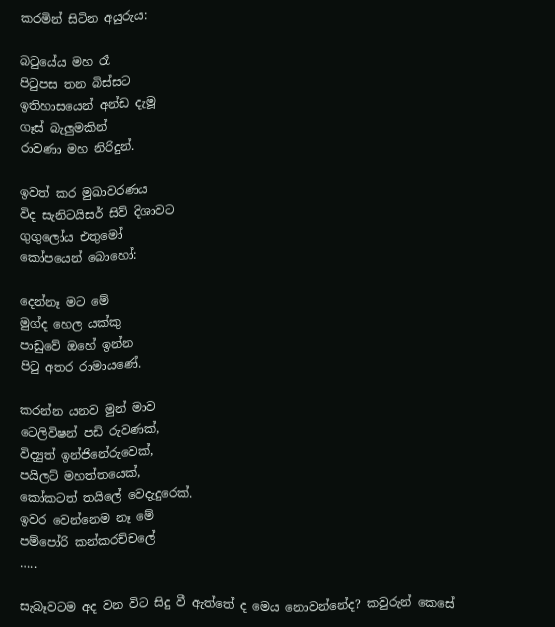කරමින් සිටින අයුරුය:

බටුයේය මහ රෑ
පිටුපස තන බිස්සට
ඉතිහාසයෙන් අන්ඩ දැමූ
ගෑස් බැලුමකින්
රාවණා මහ නිරිදුන්.

ඉවත් කර මුඛාවරණය
විද සැනිටයිසර් සිව් දිශාවට
ගුගුලෝය එතුමෝ
කෝපයෙන් බොහෝ:

දෙන්නෑ මට මේ
මුග්ද හෙල යක්කු
පාඩුවේ ඔහේ ඉන්න
පිටු අතර රාමායණේ.

කරන්න යනව මුන් මාව
ටෙලිවිෂන් පඩි රුවණක්,
විද්‍යුත් ඉන්ජිනේරුවෙක්,
පයිලට් මහත්තයෙක්,
කෝකටත් තයිලේ වෙදැදුරෙක්.
ඉවර වෙන්නෙම නෑ මේ
පම්පෝරි කන්කරච්චලේ
…..

සැබෑවටම අද වන විට සිදු වී ඇත්තේ ද මෙය නොවන්නේද? කවුරුන් කෙසේ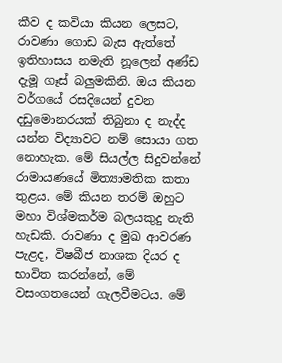කීව ද කවියා කියන ලෙසට, රාවණා ගොඩ බැස ඇත්තේ ඉතිහාසය නමැති නූලෙන් අණ්ඩ දැමූ ගෑස් බලුමකිනි. ඔය කියන වර්ගයේ රසදියෙන් දුවන දඩුමොනරයක් තිබුනා ද නැද්ද යන්න විද්‍යාවට නම් සොයා ගත නොහැක. මේ සියල්ල සිදුවන්නේ රාමායණයේ මිත්‍යාමතික කතා තුළය. මේ කියන තරම් ඔහුට මහා විශ්මකර්ම බලයකුදු නැති හැඩකි. රාවණා ද මුඛ ආවරණ පැළද, විෂබීජ නාශක දියර ද භාවිත කරන්නේ, මේ වසංගතයෙන් ගැලවීමටය. මේ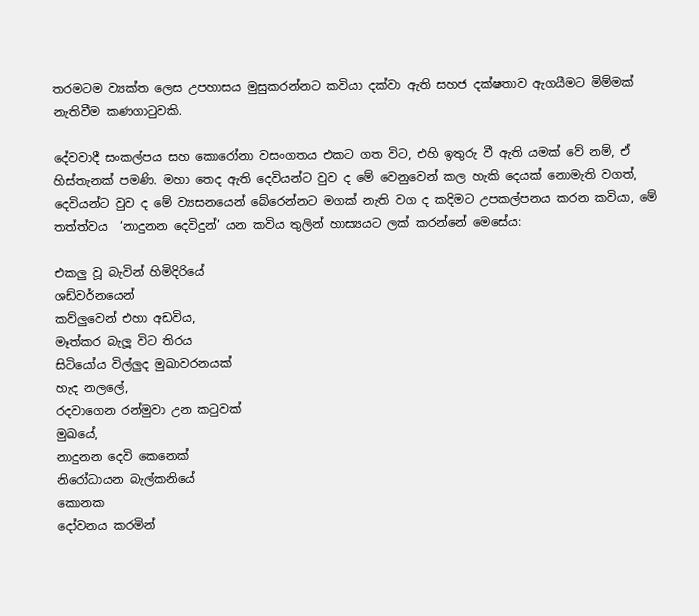තරමටම ව්‍යක්ත ලෙස උපහාසය මුසුකරන්නට කවියා දක්වා ඇති සහජ දක්ෂතාව ඇගයීමට මිම්මක් නැතිවීම කණගාටුවකි.

දේවවාදී සංකල්පය සහ කොරෝනා වසංගතය එකට ගත විට, එහි ඉතුරු වී ඇති යමක් වේ නම්, ඒ හිස්තැනක් පමණි. මහා තෙද ඇති දෙවියන්ට වුව ද මේ වෙනුවෙන් කල හැකි දෙයක් නොමැති වගත්, දෙවියන්ට වුව ද මේ ව්‍යසනයෙන් බේරෙන්නට මගක් නැති වග ද කදිමට උපකල්පනය කරන කවියා, මේ තත්ත්වය  ‘නාදුනන දෙවිදුන්’ යන කවිය තුලින් හාස්‍යයට ලක් කරන්නේ මෙසේය:

එකලු වූ බැවින් හිමිදිරියේ
ශඩ්වර්නයෙන්
කව්ලුවෙන් එහා අඩවිය,
මෑත්කර බැලූ විට තිරය
සිටියෝය විල්ලුද මුඛාවරනයක්
හැද නලලේ,
රදවාගෙන රන්මුවා උන කටුවක්
මුඛයේ,
නාදුනන දෙවි කෙනෙක්
නිරෝධායන බැල්කනියේ
කොනක
දෝවනය කරමින්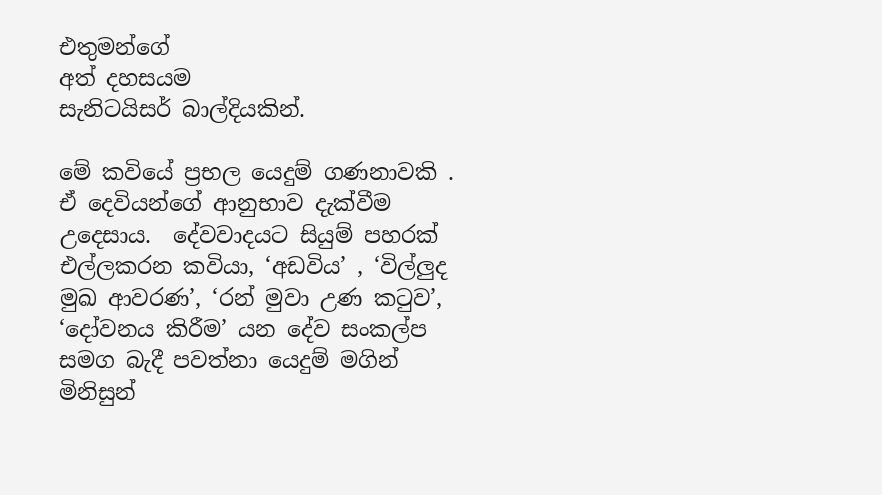එතුමන්ගේ
අත් දහසයම
සැනිටයිසර් බාල්දියකින්.

මේ කවියේ ප්‍රභල යෙදුම් ගණනාවකි . ඒ දෙවියන්ගේ ආනුභාව දැක්වීම උදෙසාය.  දේවවාදයට සියුම් පහරක් එල්ලකරන කවියා, ‘අඩවිය’ , ‘විල්ලුද මුඛ ආවරණ’, ‘රන් මුවා උණ කටුව’, ‘දෝවනය කිරීම’ යන දේව සංකල්ප සමග බැදී පවත්නා යෙදුම් මගින් මිනිසුන්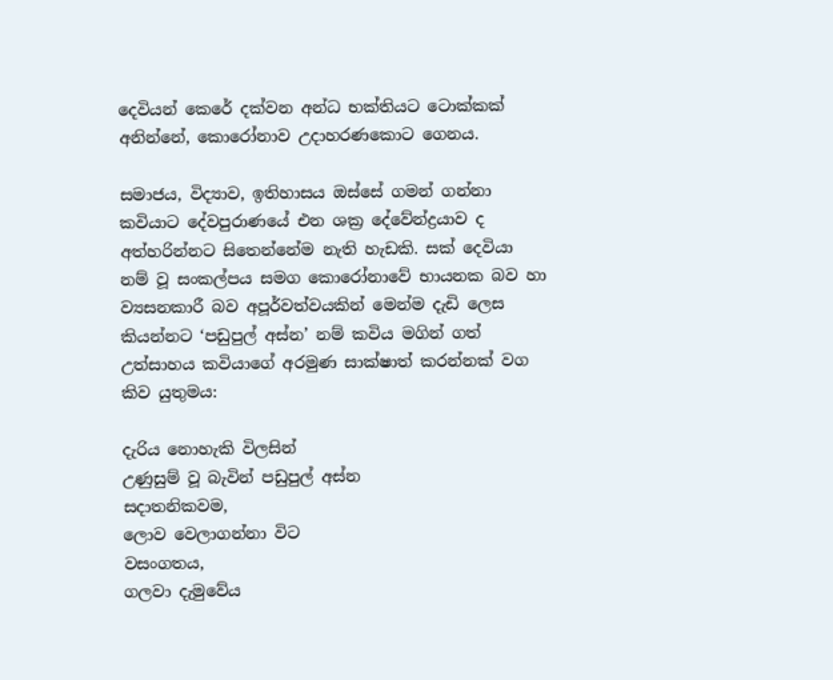දෙවියන් කෙරේ දක්වන අන්ධ භක්තියට ටොක්කක් අනින්නේ, කොරෝනාව උදාහරණකොට ගෙනය.

සමාජය, විද්‍යාව, ඉතිහාසය ඔස්සේ ගමන් ගන්නා කවියාට දේවපුරාණයේ එන ශක්‍ර දේවේන්ද්‍රයාව ද අත්හරින්නට සිතෙන්නේම නැති හැඩකි. සක් දෙවියා නම් වූ සංකල්පය සමග කොරෝනාවේ භායනක බව හා ව්‍යසනකාරී බව අපූර්වත්වයකින් මෙන්ම දැඩි ලෙස කියන්නට ‘පඩුපුල් අස්න’ නම් කවිය මගින් ගත් උත්සාහය කවියාගේ අරමුණ සාක්ෂාත් කරන්නක් වග කිව යුතුමය:

දැරිය නොහැකි විලසින්
උණුසුම් වූ බැවින් පඩුපුල් අස්න
සදාතනිකවම,
ලොව වෙලාගන්නා විට
වසංගතය,
ගලවා දැමුවේය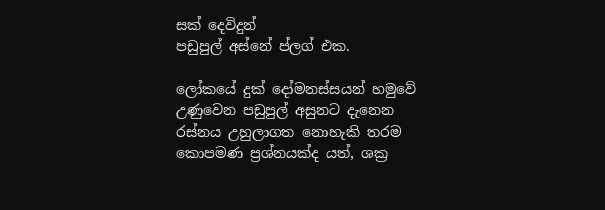සක් දෙවිදුන්
පඩුපුල් අස්නේ ප්ලග් එක.

ලෝකයේ දුක් දෝමනස්සයන් හමුවේ උණුවෙන පඩුපුල් අසුනට දැනෙන රස්නය උහුලාගත නොහැකි තරම කොපමණ ප්‍රශ්නයක්ද යත්, ශක්‍ර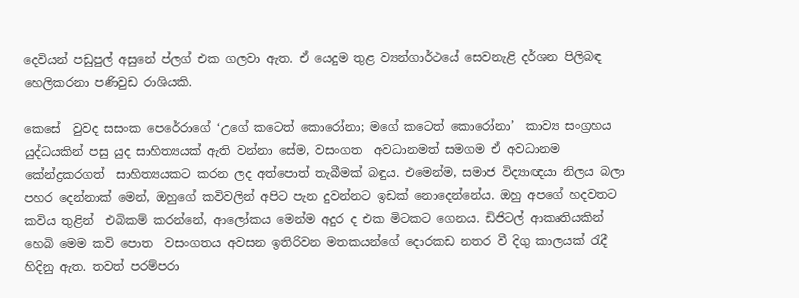දෙවියන් පඩුපුල් අසුනේ ප්ලග් එක ගලවා ඇත. ඒ යෙදුම තුළ ව්‍යන්ගාර්ථයේ සෙවනැළි දර්ශන පිලිබඳ හෙලිකරනා පණිවුඩ රාශියකි.

කෙසේ  වුවද සසංක පෙරේරාගේ ‘උගේ කටෙත් කොරෝනා; මගේ කටෙත් කොරෝනා’  කාව්‍ය සංග්‍රහය  යුද්ධයකින් පසු යුද සාහිත්‍යයක් ඇති වන්නා සේම, වසංගත  අවධානමත් සමගම ඒ අවධානම කේන්ද්‍රකරගත්  සාහිත්‍යයකට කරන ලද අත්පොත් තැබීමක් බඳුය. එමෙන්ම, සමාජ විද්‍යාඥයා නිලය බලා  පහර දෙන්නාක් මෙන්, ඔහුගේ කවිවලින් අපිට පැන දුවන්නට ඉඩක් නොදෙන්නේය. ඔහු අපගේ හදවතට කවිය තුළින්  එබිකම් කරන්නේ, ආලෝකය මෙන්ම අදුර ද එක මිටකට ගෙනය. ඩිජිටල් ආකෘතියකින් හෙබි මෙම කවි පොත  වසංගතය අවසන ඉතිරිවන මතකයන්ගේ දොරකඩ නතර වී දිගු කාලයක් රැදී හිදිනු ඇත. තවත් පරම්පරා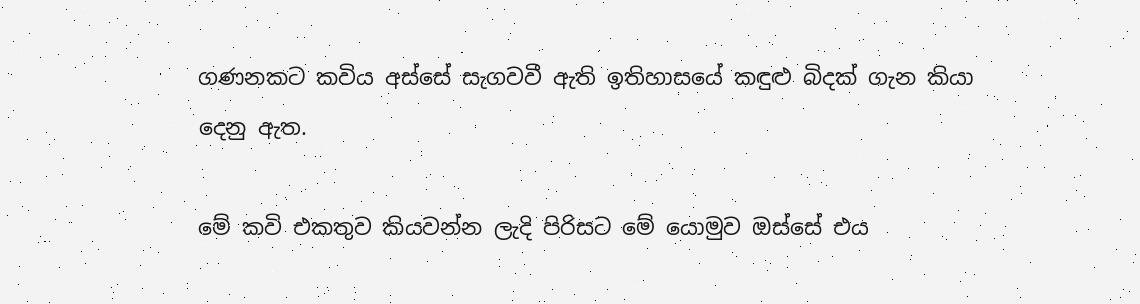ගණනකට කවිය අස්සේ සැගවවී ඇති ඉතිහාසයේ කඳුළු බිදක් ගැන කියා දෙනු ඇත.

මේ කවි එකතුව කියවන්න ලැදි පිරිසට මේ යොමුව ඔස්සේ එය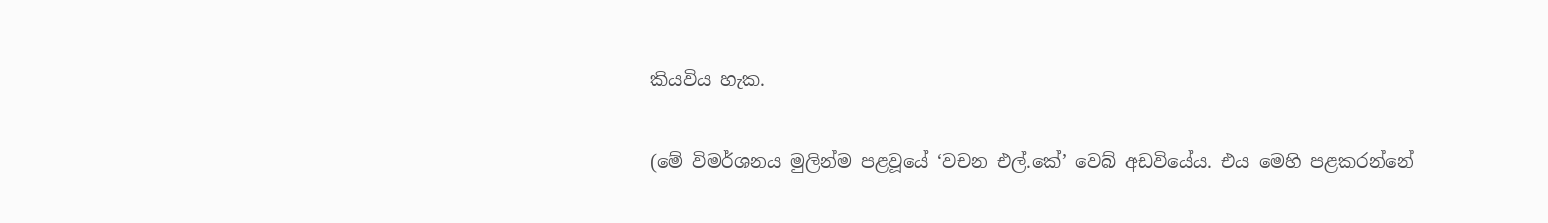කියවිය හැක.

(මේ විමර්ශනය මුලින්ම පළවූයේ ‘වචන එල්.කේ’ වෙබ් අඩවියේය. එය මෙහි පළකරන්නේ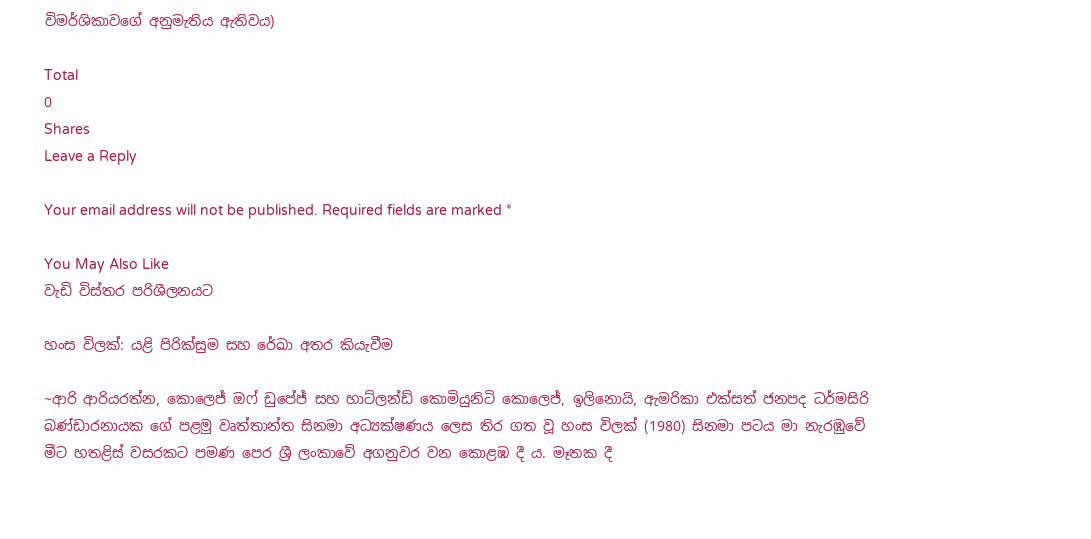විමර්ශිකාවගේ අනුමැතිය ඇතිවය)

Total
0
Shares
Leave a Reply

Your email address will not be published. Required fields are marked *

You May Also Like
වැඩි විස්තර පරිශීලනයට

හංස විලක්: යළි පිරික්සුම සහ රේඛා අතර කියැවීම

~ආරි ආරියරත්න, කොලෙජ් ඔෆ් ඩුපේජ් සහ හාට්ලන්ඩ් කොමියුනිටි කොලෙජ්, ඉලිනොයි, ඇමරිකා එක්සත් ජනපද ධර්මසිරි බණ්ඩාරනායක ගේ පළමු වෘත්තාන්ත සිනමා අධ්‍යක්ෂණය ලෙස තිර ගත වූ හංස විලක් (1980) සිනමා පටය මා නැරඹුවේ මීට හතළිස් වසරකට පමණ පෙර ශ්‍රී ලංකාවේ අගනුවර වන කොළඹ දී ය. මෑතක දී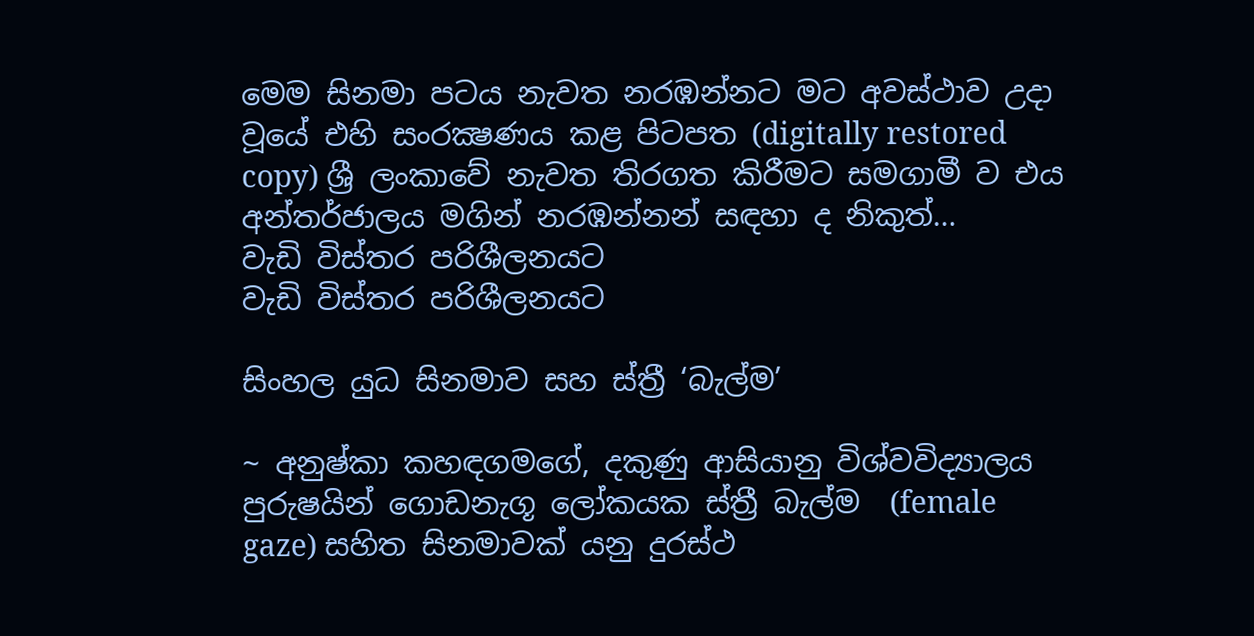මෙම සිනමා පටය නැවත නරඹන්නට මට අවස්ථාව උදා වූයේ එහි සංරක්‍ෂණය කළ පිටපත (digitally restored copy) ශ්‍රී ලංකාවේ නැවත තිරගත කිරීමට සමගාමී ව එය අන්තර්ජාලය මගින් නරඹන්නන් සඳහා ද නිකුත්…
වැඩි විස්තර පරිශීලනයට
වැඩි විස්තර පරිශීලනයට

සිංහල යුධ සිනමාව සහ ස්ත්‍රී ‘බැල්ම’

~ අනුෂ්කා කහඳගමගේ, දකුණු ආසියානු විශ්වවිද්‍යාලය පුරුෂයින් ගොඩනැගූ ලෝකයක ස්ත්‍රී බැල්ම  (female gaze) සහිත සිනමාවක් යනු දුරස්ථ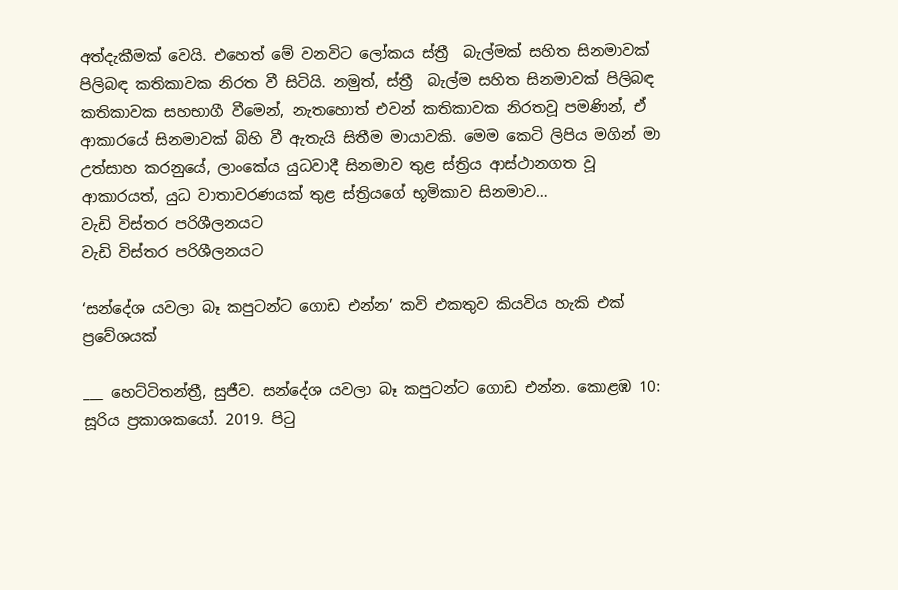අත්දැකීමක් වෙයි. එහෙත් මේ වනවිට ලෝකය ස්ත්‍රී  බැල්මක් සහිත සිනමාවක් පිලිබඳ කතිකාවක නිරත වී සිටියි. නමුත්, ස්ත්‍රී  බැල්ම සහිත සිනමාවක් පිලිබඳ කතිකාවක සහභාගී වීමෙන්, නැතහොත් එවන් කතිකාවක නිරතවූ පමණින්, ඒ ආකාරයේ සිනමාවක් බිහි වී ඇතැයි සිතීම මායාවකි. මෙම කෙටි ලිපිය මගින් මා උත්සාහ කරනුයේ, ලාංකේය යුධවාදී සිනමාව තුළ ස්ත්‍රිය ආස්ථානගත වූ ආකාරයත්, යුධ වාතාවරණයක් තුළ ස්ත්‍රියගේ භූමිකාව සිනමාව…
වැඩි විස්තර පරිශීලනයට
වැඩි විස්තර පරිශීලනයට

‘සන්දේශ යවලා බෑ කපුටන්ට ගොඩ එන්න’ කවි එකතුව කියවිය හැකි එක් ප්‍රවේශයක්

___ හෙට්ටිතන්ත්‍රී, සුජීව. සන්දේශ යවලා බෑ කපුටන්ට ගොඩ එන්න. කොළඹ 10: සූරිය ප්‍රකාශකයෝ. 2019. පිටු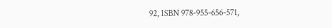92, ISBN 978-955-656-571,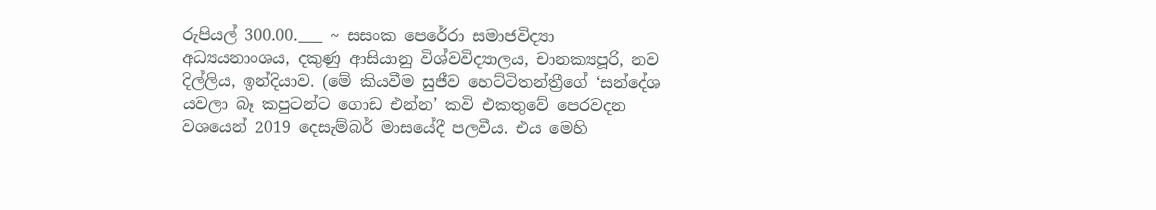රුපියල් 300.00.___ ~ සසංක පෙරේරා සමාජවිද්‍යා අධ්‍යයනාංශය, දකුණු ආසියානු විශ්වවිද්‍යාලය, චානක්‍යපූරි, නව දිල්ලිය, ඉන්දියාව. (මේ කියවීම සුජීව හෙට්ටිතන්ත්‍රීගේ ‘සන්දේශ යවලා බෑ කපුටන්ට ගොඩ එන්න’ කවි එකතුවේ පෙරවදන වශයෙන් 2019 දෙසැම්බර් මාසයේදී පලවීය. එය මෙහි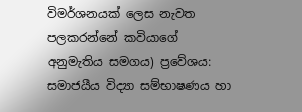විමර්ශනයක් ලෙස නැවත පලකරන්නේ කවියාගේ අනුමැතිය සමගය) ප්‍රවේශය: සමාජයීය විද්‍යා සම්භාෂණය හා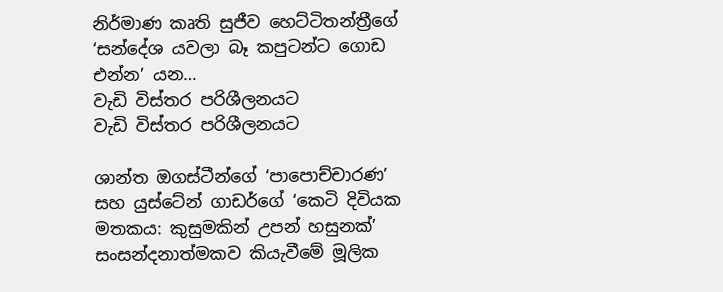නිර්මාණ කෘති සුජීව හෙට්ටිතන්ත්‍රීගේ ‘සන්දේශ යවලා බෑ කපුටන්ට ගොඩ එන්න’ යන…
වැඩි විස්තර පරිශීලනයට
වැඩි විස්තර පරිශීලනයට

ශාන්ත ඔගස්ටීන්ගේ ‘පාපොච්චාරණ’ සහ යුස්ටේන් ගාඩර්ගේ ‘කෙටි දිවියක මතකය: කුසුමකින් උපන් හසුනක්’ සංසන්දනාත්මකව කියැවීමේ මූලික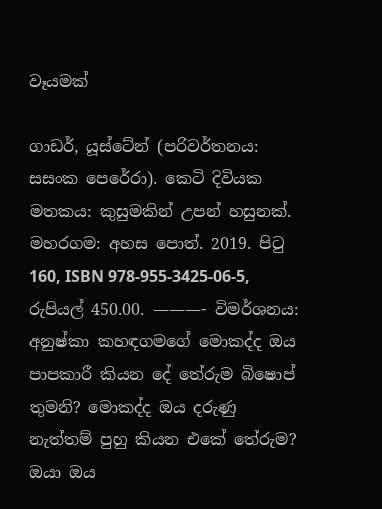වෑයමක්

ගාඩර්, යූස්ටේන් (පරිවර්තනය: සසංක පෙරේරා). කෙටි දිවියක මතකය: කුසුමකින් උපන් හසුනක්. මහරගම: අහස පොත්. 2019. පිටු 160, ISBN 978-955-3425-06-5, රුපියල් 450.00. ———- විමර්ශනය: අනුෂ්කා කහඳගමගේ මොකද්ද ඔය පාපකාරී කියන දේ තේරුම බිෂොප් තුමනි? මොකද්ද ඔය දරුණු නැත්තම් පුහු කියන එකේ තේරුම? ඔයා ඔය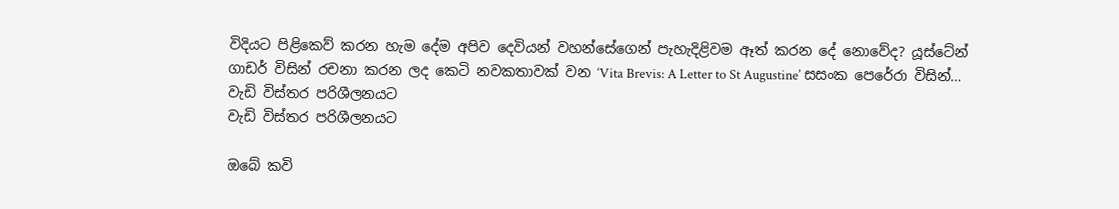විදියට පිළිකෙව් කරන හැම දේම අපිව දෙවියන් වහන්සේගෙන් පැහැදිළිවම ඈත් කරන දේ නොවේද? යූස්ටේන් ගාඩර් විසින් රචනා කරන ලද කෙටි නවකතාවක් වන ‘Vita Brevis: A Letter to St Augustine’ සසංක පෙරේරා විසින්…
වැඩි විස්තර පරිශීලනයට
වැඩි විස්තර පරිශීලනයට

ඔබේ කවි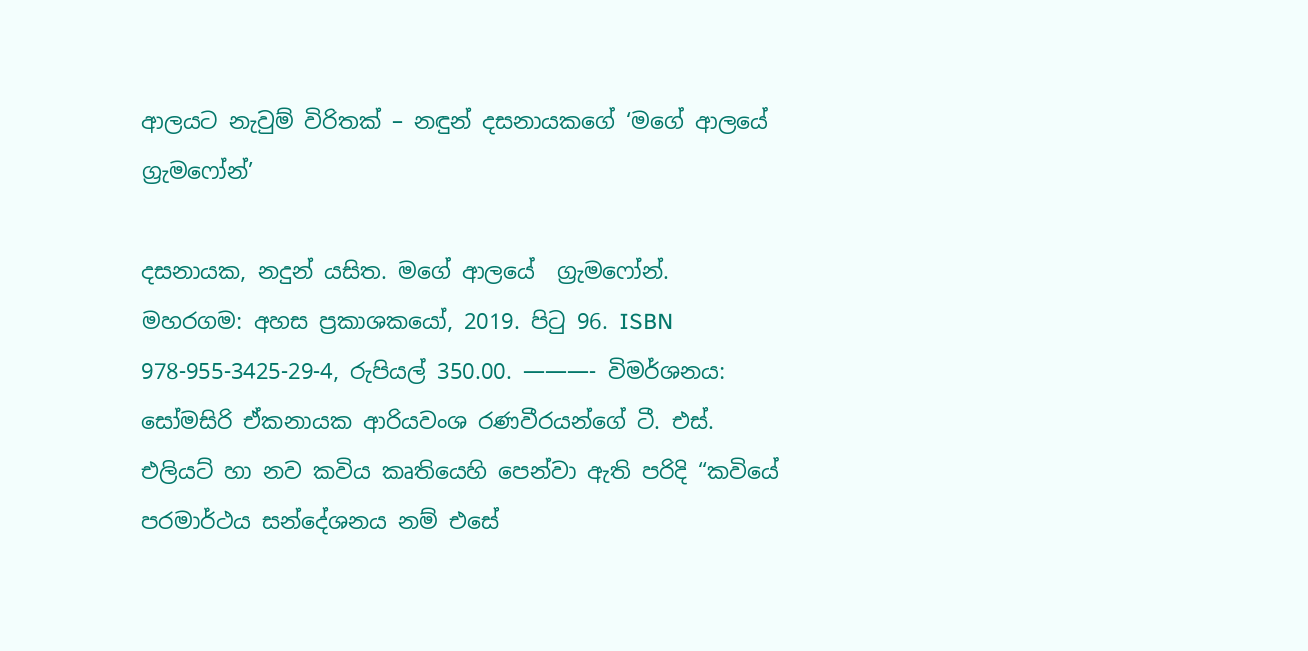ආලයට නැවුම් විරිතක් – නඳුන් දසනායකගේ ‘මගේ ආලයේ ග්‍රැමෆෝන්’

දසනායක, නදුන් යසිත. මගේ ආලයේ  ග්‍රැමෆෝන්.  මහරගම: අහස ප්‍රකාශකයෝ, 2019. පිටු 96. ISBN 978-955-3425-29-4, රුපියල් 350.00. ———- විමර්ශනය: සෝමසිරි ඒකනායක ආරියවංශ රණවීරයන්ගේ ටී. එස්. එලියට් හා නව කවිය කෘතියෙහි පෙන්වා ඇති පරිදි “කවියේ පරමාර්ථය සන්දේශනය නම් එසේ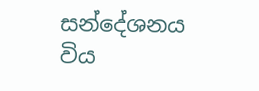සන්දේශනය විය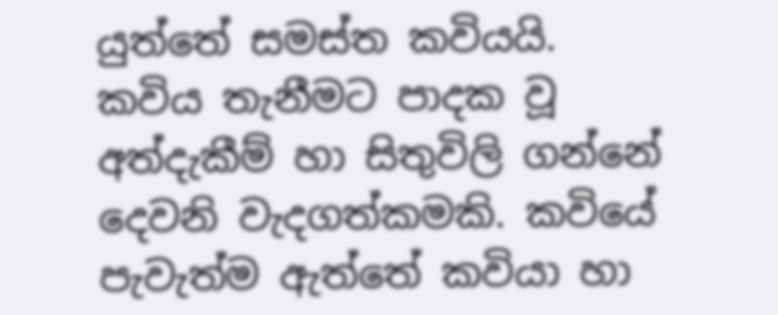යුත්තේ සමස්ත කවියයි. කවිය තැනීමට පාදක වූ අත්දැකීම් හා සිතුවිලි ගන්නේ දෙවනි වැදගත්කමකි. කවියේ පැවැත්ම ඇත්තේ කවියා හා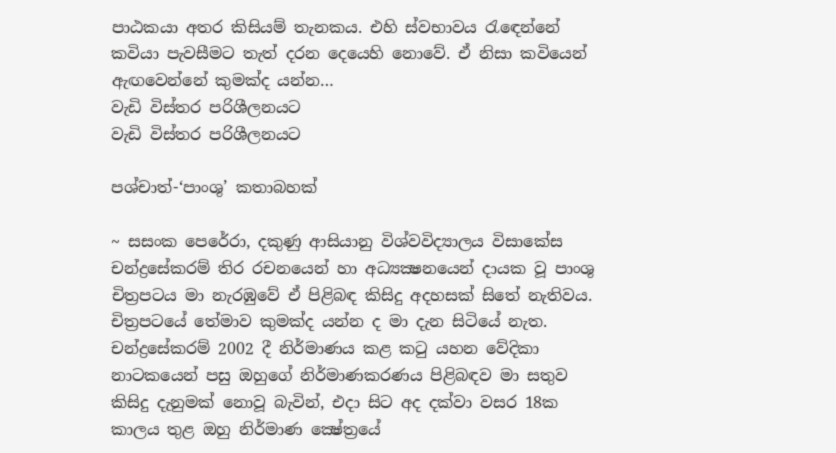පාඨකයා අතර කිසියම් තැනකය. එහි ස්වභාවය රැඳෙන්නේ කවියා පැවසීමට තැත් දරන දෙයෙහි නොවේ. ඒ නිසා කවියෙන් ඇඟවෙන්නේ කුමක්ද යන්න…
වැඩි විස්තර පරිශීලනයට
වැඩි විස්තර පරිශීලනයට

පශ්චාත්-‘පාංශු’ කතාබහක්

~ සසංක පෙරේරා, දකුණු ආසියානු විශ්වවිද්‍යාලය විසාකේස චන්ද්‍රසේකරම් තිර රචනයෙන් හා අධ්‍යක්‍ෂනයෙන් දායක වූ පාංශු චිත්‍රපටය මා නැරඹුවේ ඒ පිළිබඳ කිසිදු අදහසක් සිතේ නැතිවය. චිත්‍රපටයේ තේමාව කුමක්ද යන්න ද මා දැන සිටියේ නැත. චන්ද්‍රසේකරම් 2002 දී නිර්මාණය කළ කටු යහන වේදිකා නාටකයෙන් පසු ඔහුගේ නිර්මාණකරණය පිළිබඳව මා සතුව කිසිදු දැනුමක් නොවූ බැවින්, එදා සිට අද දක්වා වසර 18ක කාලය තුළ ඔහු නිර්මාණ ක්‍ෂේත්‍රයේ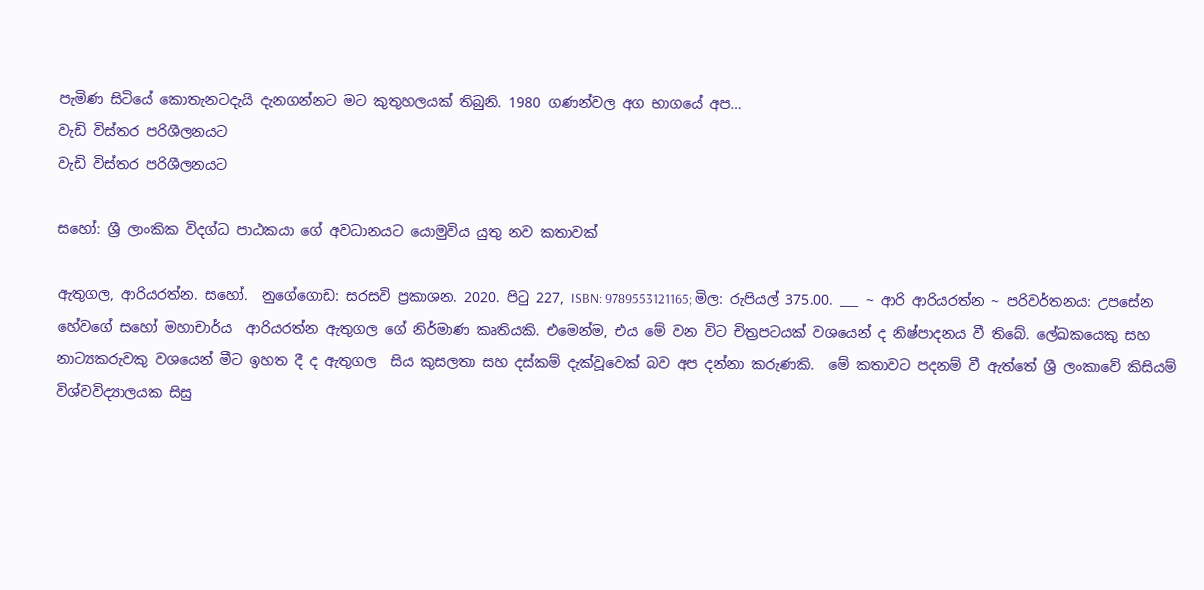පැමිණ සිටියේ කොතැනටදැයි දැනගන්නට මට කුතුහලයක් තිබුනි. 1980 ගණන්වල අග භාගයේ අප…
වැඩි විස්තර පරිශීලනයට
වැඩි විස්තර පරිශීලනයට

සහෝ: ශ්‍රී ලාංකික විදග්ධ පාඨකයා ගේ අවධානයට යොමුවිය යුතු නව කතාවක්

ඇතුගල, ආරියරත්න. සහෝ.  නුගේගොඩ: සරසවි ප්‍රකාශන. 2020. පිටු 227, ISBN: 9789553121165; මිල: රුපියල් 375.00. ___ ~ ආරි ආරියරත්න ~ පරිවර්තනය: උපසේන හේවගේ සහෝ මහාචාර්ය  ආරියරත්න ඇතුගල ගේ නිර්මාණ කෘතියකි. එමෙන්ම, එය මේ වන විට චිත්‍රපටයක් වශයෙන් ද නිෂ්පාදනය වී තිබේ. ලේඛකයෙකු සහ නාට්‍යකරුවකු වශයෙන් මීට ඉහත දී ද ඇතුගල  සිය කුසලතා සහ දස්කම් දැක්‌වූවෙක් බව අප දන්නා කරුණකි.  මේ කතාවට පදනම් වී ඇත්තේ ශ්‍රී ලංකාවේ කිසියම් විශ්වවිද්‍යාලයක සිසු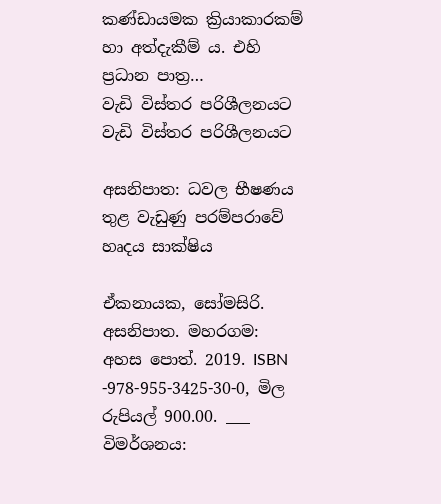කණ්ඩායමක ක්‍රියාකාරකම් හා අත්දැකීම් ය. එහි ප්‍රධාන පාත්‍ර…
වැඩි විස්තර පරිශීලනයට
වැඩි විස්තර පරිශීලනයට

අසනිපාත: ධවල භීෂණය තුළ වැඩුණු පරම්පරාවේ හෘදය සාක්ෂිය

ඒකනායක, සෝමසිරි. අසනිපාත. මහරගම: අහස පොත්. 2019. ISBN -978-955-3425-30-0, මිල රුපියල් 900.00. ___ විමර්ශනය: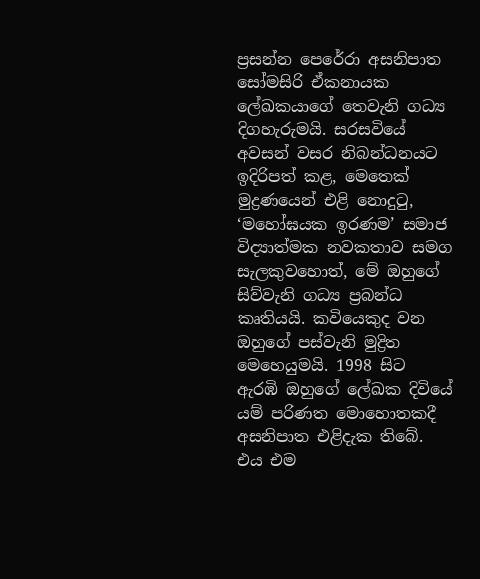ප්‍රසන්න පෙරේරා අසනිපාත සෝමසිරි ඒකනායක ලේඛකයාගේ තෙවැනි ගධ්‍ය දිගහැරුමයි. සරසවියේ අවසන් වසර නිබන්ධනයට ඉදිරිපත් කළ, මෙතෙක් මුද්‍රණයෙන් එළි නොදුටු, ‘මහෝඝයක ඉරණම’ සමාජ විද්‍යාත්මක නවකතාව සමග සැලකුවහොත්, මේ ඔහුගේ සිව්වැනි ගධ්‍ය ප්‍රබන්ධ කෘතියයි. කවියෙකුද වන ඔහුගේ පස්වැනි මුද්‍රිත මෙහෙයුමයි. 1998 සිට ඇරඹි ඔහුගේ ලේඛක දිවියේ යම් පරිණත මොහොතකදී අසනිපාත එළිදැක තිබේ. එය එම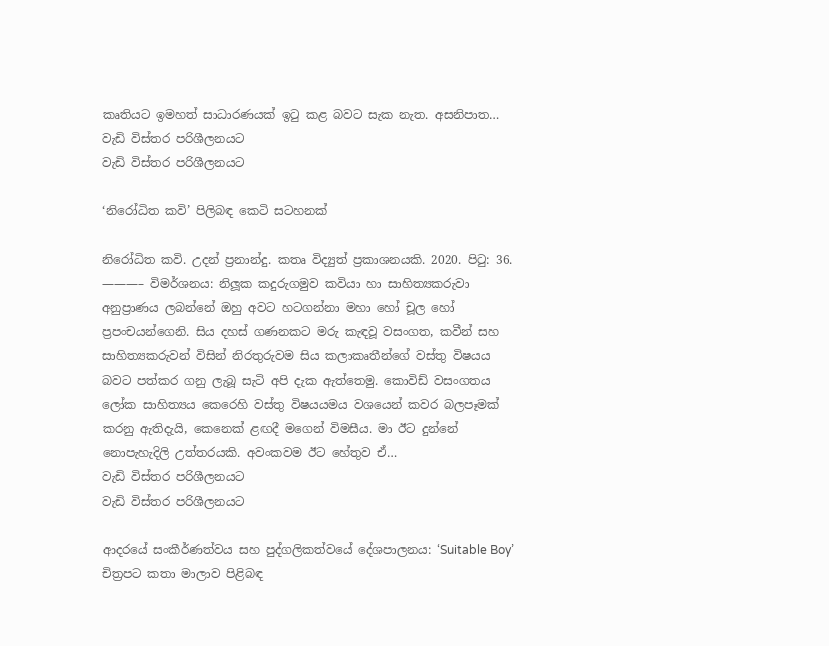කෘතියට ඉමහත් සාධාරණයක් ඉටු කළ බවට සැක නැත. අසනිපාත…
වැඩි විස්තර පරිශීලනයට
වැඩි විස්තර පරිශීලනයට

‘නිරෝධිත කවි’ පිලිබඳ කෙටි සටහනක්

නිරෝධිත කවි. උදන් ප්‍රනාන්දු. කතෘ විද්‍යුත් ප්‍රකාශනයකි. 2020. පිටු: 36. ———– විමර්ශනය: නිලූක කදුරුගමුව කවියා හා සාහිත්‍යකරුවා අනුප්‍රාණය ලබන්නේ ඔහු අවට හටගන්නා මහා හෝ චූල හෝ ප්‍රපංචයන්ගෙනි. සිය දහස් ගණනකට මරු කැඳවූ වසංගත, කවීන් සහ සාහිත්‍යකරුවන් විසින් නිරතුරුවම සිය කලාකෘතීන්ගේ වස්තු විෂයය බවට පත්කර ගනු ලැබූ සැටි අපි දැක ඇත්තෙමු. කොවිඩ් වසංගතය ලෝක සාහිත්‍යය කෙරෙහි වස්තු විෂයයමය වශයෙන් කවර බලපෑමක් කරනු ඇතිදැයි, කෙනෙක් ළඟදී මගෙන් විමසීය. මා ඊට දුන්නේ නොපැහැදිලි උත්තරයකි. අවංකවම ඊට හේතුව ඒ…
වැඩි විස්තර පරිශීලනයට
වැඩි විස්තර පරිශීලනයට

ආදරයේ සංකීර්ණත්වය සහ පුද්ගලිකත්වයේ දේශපාලනය: ‘Suitable Boy’ චිත්‍රපට කතා මාලාව පිළිබඳ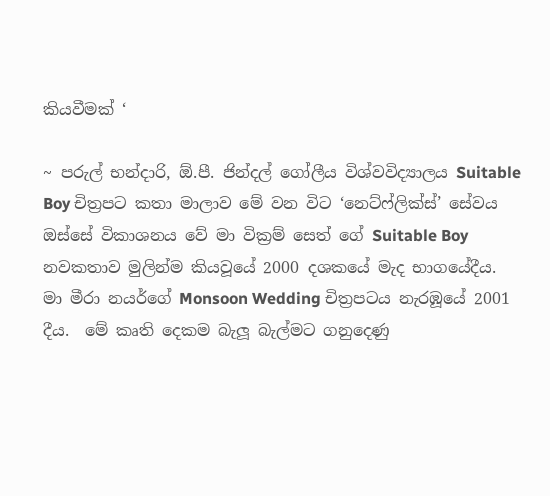කියවීමක් ‘

~ පරුල් භන්දාරි, ඕ.පී. ජින්දල් ගෝලීය විශ්වවිද්‍යාලය Suitable Boy චිත්‍රපට කතා මාලාව මේ වන විට ‘නෙට්ෆ්ලික්ස්’ සේවය ඔස්සේ විකාශනය වේ මා වික්‍රම් සෙත් ගේ Suitable Boy නවකතාව මුලින්ම කියවූයේ 2000 දශකයේ මැද භාගයේදීය.   මා මීරා නයර්ගේ Monsoon Wedding චිත්‍රපටය නැරඹූයේ 2001 දීය.  මේ කෘති දෙකම බැලූ බැල්මට ගනුදෙණු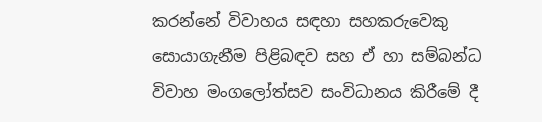කරන්නේ විවාහය සඳහා සහකරුවෙකු සොයාගැනීම පිළිබඳව සහ ඒ හා සම්බන්ධ විවාහ මංගලෝත්සව සංවිධානය කිරීමේ දී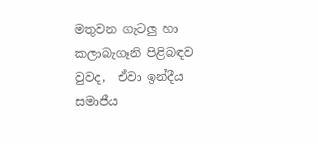මතුවන ගැටලු හා කලාබැගෑනි පිළිබඳව වුවද,  ඒවා ඉන්දීය සමාජීය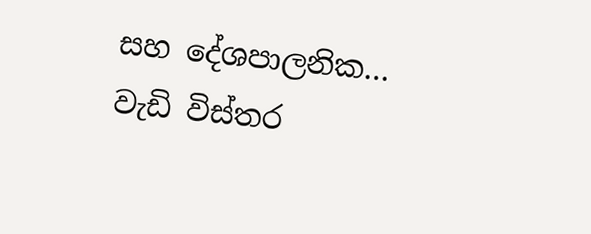සහ දේශපාලනික…
වැඩි විස්තර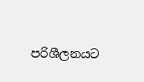පරිශීලනයට